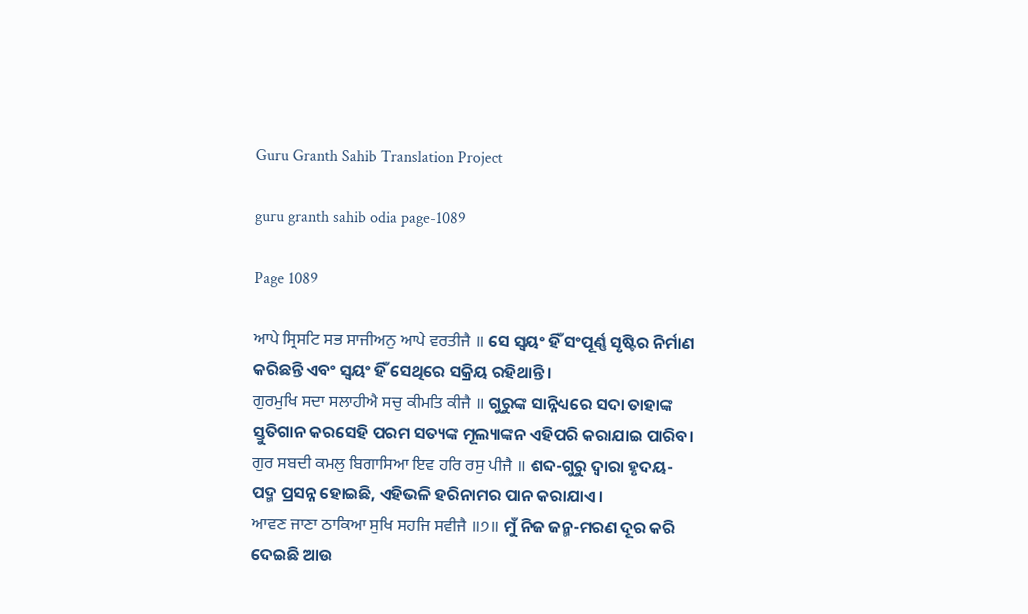Guru Granth Sahib Translation Project

guru granth sahib odia page-1089

Page 1089

ਆਪੇ ਸ੍ਰਿਸਟਿ ਸਭ ਸਾਜੀਅਨੁ ਆਪੇ ਵਰਤੀਜੈ ॥ ସେ ସ୍ଵୟଂ ହିଁ ସଂପୂର୍ଣ୍ଣ ସୃଷ୍ଟିର ନିର୍ମାଣ କରିଛନ୍ତି ଏବଂ ସ୍ଵୟଂ ହିଁ ସେଥିରେ ସକ୍ରିୟ ରହିଥାନ୍ତି।
ਗੁਰਮੁਖਿ ਸਦਾ ਸਲਾਹੀਐ ਸਚੁ ਕੀਮਤਿ ਕੀਜੈ ॥ ଗୁରୁଙ୍କ ସାନ୍ନିଧ୍ୟରେ ସଦା ତାହାଙ୍କ ସ୍ତୁତିଗାନ କରସେହି ପରମ ସତ୍ୟଙ୍କ ମୂଲ୍ୟାଙ୍କନ ଏହିପରି କରାଯାଇ ପାରିବ।
ਗੁਰ ਸਬਦੀ ਕਮਲੁ ਬਿਗਾਸਿਆ ਇਵ ਹਰਿ ਰਸੁ ਪੀਜੈ ॥ ଶବ୍ଦ-ଗୁରୁ ଦ୍ଵାରା ହୃଦୟ-ପଦ୍ମ ପ୍ରସନ୍ନ ହୋଇଛି, ଏହିଭଳି ହରିନାମର ପାନ କରାଯାଏ।
ਆਵਣ ਜਾਣਾ ਠਾਕਿਆ ਸੁਖਿ ਸਹਜਿ ਸਵੀਜੈ ॥੭॥ ମୁଁ ନିଜ ଜନ୍ମ-ମରଣ ଦୂର କରି ଦେଇଛି ଆଉ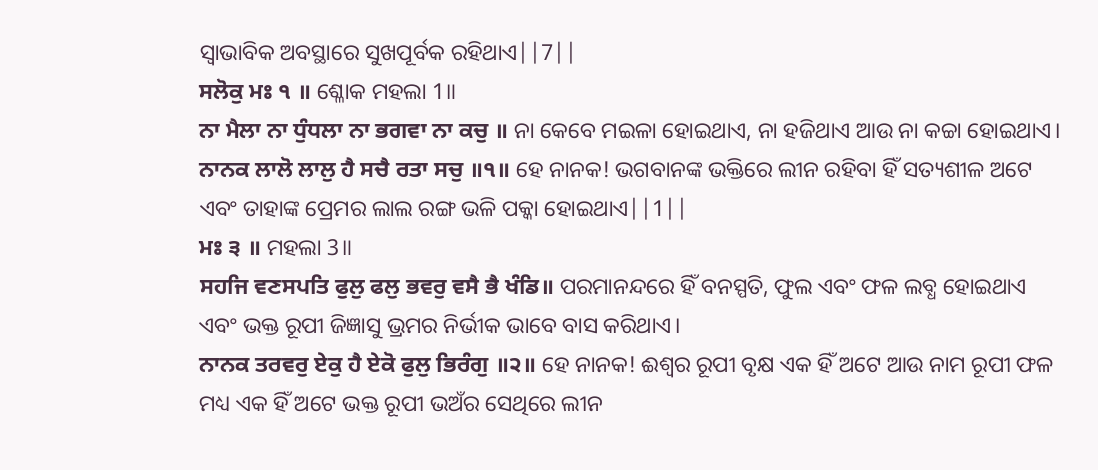ସ୍ଵାଭାବିକ ଅବସ୍ଥାରେ ସୁଖପୂର୍ବକ ରହିଥାଏ||7||
ਸਲੋਕੁ ਮਃ ੧ ॥ ଶ୍ଳୋକ ମହଲା 1॥
ਨਾ ਮੈਲਾ ਨਾ ਧੁੰਧਲਾ ਨਾ ਭਗਵਾ ਨਾ ਕਚੁ ॥ ନା କେବେ ମଇଳା ହୋଇଥାଏ, ନା ହଜିଥାଏ ଆଉ ନା କଚ୍ଚା ହୋଇଥାଏ।
ਨਾਨਕ ਲਾਲੋ ਲਾਲੁ ਹੈ ਸਚੈ ਰਤਾ ਸਚੁ ॥੧॥ ହେ ନାନକ! ଭଗବାନଙ୍କ ଭକ୍ତିରେ ଲୀନ ରହିବା ହିଁ ସତ୍ୟଶୀଳ ଅଟେ ଏବଂ ତାହାଙ୍କ ପ୍ରେମର ଲାଲ ରଙ୍ଗ ଭଳି ପକ୍କା ହୋଇଥାଏ||1||
ਮਃ ੩ ॥ ମହଲା 3॥
ਸਹਜਿ ਵਣਸਪਤਿ ਫੁਲੁ ਫਲੁ ਭਵਰੁ ਵਸੈ ਭੈ ਖੰਡਿ॥ ପରମାନନ୍ଦରେ ହିଁ ବନସ୍ପତି, ଫୁଲ ଏବଂ ଫଳ ଲବ୍ଧ ହୋଇଥାଏ ଏବଂ ଭକ୍ତ ରୂପୀ ଜିଜ୍ଞାସୁ ଭ୍ରମର ନିର୍ଭୀକ ଭାବେ ବାସ କରିଥାଏ।
ਨਾਨਕ ਤਰਵਰੁ ਏਕੁ ਹੈ ਏਕੋ ਫੁਲੁ ਭਿਰੰਗੁ ॥੨॥ ହେ ନାନକ! ଈଶ୍ଵର ରୂପୀ ବୃକ୍ଷ ଏକ ହିଁ ଅଟେ ଆଉ ନାମ ରୂପୀ ଫଳ ମଧ୍ୟ ଏକ ହିଁ ଅଟେ ଭକ୍ତ ରୂପୀ ଭଅଁର ସେଥିରେ ଲୀନ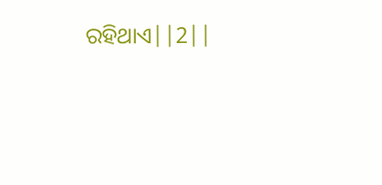ରହିଥାଏ||2||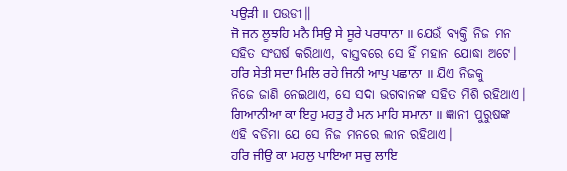ਪਉੜੀ ॥ ପଉଡୀ॥
ਜੋ ਜਨ ਲੂਝਹਿ ਮਨੈ ਸਿਉ ਸੇ ਸੂਰੇ ਪਰਧਾਨਾ ॥ ଯେଉଁ ବ୍ୟକ୍ତି ନିଜ ମନ ସହିତ ସଂଘର୍ଷ କରିଥାଏ, ବାସ୍ତବରେ ସେ ହିଁ ମହାନ ଯୋଦ୍ଧା ଅଟେ।
ਹਰਿ ਸੇਤੀ ਸਦਾ ਮਿਲਿ ਰਹੇ ਜਿਨੀ ਆਪੁ ਪਛਾਨਾ ॥ ଯିଏ ନିଜକୁ ନିଜେ ଜାଣି ନେଇଥାଏ, ସେ ସଦା ଭଗବାନଙ୍କ ସହିତ ମିଶି ରହିଥାଏ।
ਗਿਆਨੀਆ ਕਾ ਇਹੁ ਮਹਤੁ ਹੈ ਮਨ ਮਾਹਿ ਸਮਾਨਾ ॥ ଜ୍ଞାନୀ ପୁରୁଷଙ୍କ ଏହି ବଡିମା ଯେ ସେ ନିଜ ମନରେ ଲୀନ ରହିଥାଏ।
ਹਰਿ ਜੀਉ ਕਾ ਮਹਲੁ ਪਾਇਆ ਸਚੁ ਲਾਇ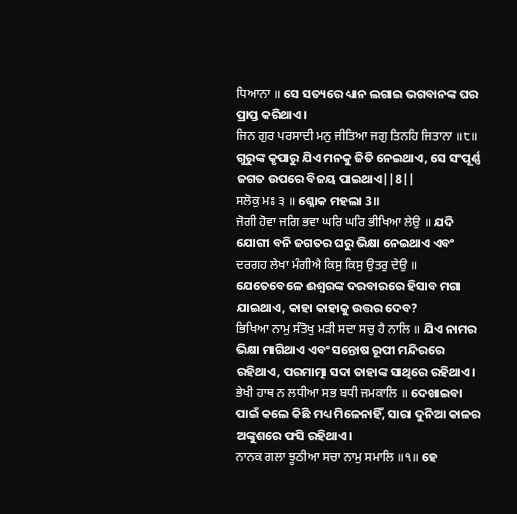ਧਿਆਨਾ ॥ ସେ ସତ୍ୟରେ ଧ୍ୟାନ ଲଗାଇ ଭଗବାନଙ୍କ ଘର ପ୍ରାପ୍ତ କରିଥାଏ।
ਜਿਨ ਗੁਰ ਪਰਸਾਦੀ ਮਨੁ ਜੀਤਿਆ ਜਗੁ ਤਿਨਹਿ ਜਿਤਾਨਾ ॥੮॥ ଗୁରୁଙ୍କ କୃପାରୁ ଯିଏ ମନକୁ ଜିତି ନେଇଥାଏ, ସେ ସଂପୂର୍ଣ୍ଣ ଜଗତ ଉପରେ ବିଜୟ ପାଇଥାଏ||8||
ਸਲੋਕੁ ਮਃ ੩ ॥ ଶ୍ଳୋକ ମହଲା 3॥
ਜੋਗੀ ਹੋਵਾ ਜਗਿ ਭਵਾ ਘਰਿ ਘਰਿ ਭੀਖਿਆ ਲੇਉ ॥ ଯଦି ଯୋଗୀ ବନି ଜଗତର ଘରୁ ଭିକ୍ଷା ନେଇଥାଏ ଏବଂ
ਦਰਗਹ ਲੇਖਾ ਮੰਗੀਐ ਕਿਸੁ ਕਿਸੁ ਉਤਰੁ ਦੇਉ ॥ ଯେତେବେଳେ ଈଶ୍ଵରଙ୍କ ଦରବାରରେ ହିସାବ ମଗା ଯାଇଥାଏ, କାହା କାହାକୁ ଉତ୍ତର ଦେବ?
ਭਿਖਿਆ ਨਾਮੁ ਸੰਤੋਖੁ ਮੜੀ ਸਦਾ ਸਚੁ ਹੈ ਨਾਲਿ ॥ ଯିଏ ନାମର ଭିକ୍ଷା ମାଗିଥାଏ ଏବଂ ସନ୍ତୋଷ ରୂପୀ ମନ୍ଦିରରେ ରହିଥାଏ, ପରମାତ୍ମା ସଦା ତାହାଙ୍କ ସାଥିରେ ରହିଥାଏ।
ਭੇਖੀ ਹਾਥ ਨ ਲਧੀਆ ਸਭ ਬਧੀ ਜਮਕਾਲਿ ॥ ଦେଖାଇବା ପାଇଁ କଲେ କିଛି ମଧ୍ୟ ମିଳେନାହିଁ, ସାରା ଦୁନିଆ କାଳର ଅଙ୍କୁଶରେ ଫସି ରହିଥାଏ।
ਨਾਨਕ ਗਲਾ ਝੂਠੀਆ ਸਚਾ ਨਾਮੁ ਸਮਾਲਿ ॥੧॥ ହେ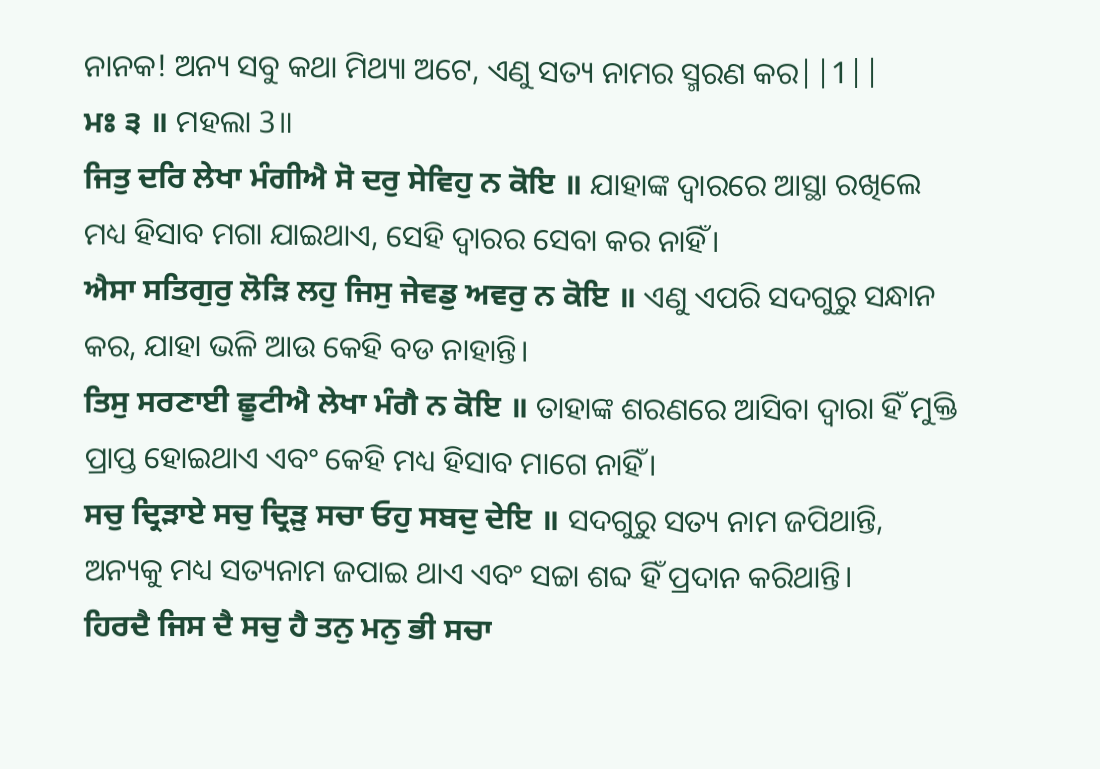ନାନକ! ଅନ୍ୟ ସବୁ କଥା ମିଥ୍ୟା ଅଟେ, ଏଣୁ ସତ୍ୟ ନାମର ସ୍ମରଣ କର||1||
ਮਃ ੩ ॥ ମହଲା 3॥
ਜਿਤੁ ਦਰਿ ਲੇਖਾ ਮੰਗੀਐ ਸੋ ਦਰੁ ਸੇਵਿਹੁ ਨ ਕੋਇ ॥ ଯାହାଙ୍କ ଦ୍ଵାରରେ ଆସ୍ଥା ରଖିଲେ ମଧ୍ୟ ହିସାବ ମଗା ଯାଇଥାଏ, ସେହି ଦ୍ଵାରର ସେବା କର ନାହିଁ।
ਐਸਾ ਸਤਿਗੁਰੁ ਲੋੜਿ ਲਹੁ ਜਿਸੁ ਜੇਵਡੁ ਅਵਰੁ ਨ ਕੋਇ ॥ ଏଣୁ ଏପରି ସଦଗୁରୁ ସନ୍ଧାନ କର, ଯାହା ଭଳି ଆଉ କେହି ବଡ ନାହାନ୍ତି।
ਤਿਸੁ ਸਰਣਾਈ ਛੂਟੀਐ ਲੇਖਾ ਮੰਗੈ ਨ ਕੋਇ ॥ ତାହାଙ୍କ ଶରଣରେ ଆସିବା ଦ୍ଵାରା ହିଁ ମୁକ୍ତି ପ୍ରାପ୍ତ ହୋଇଥାଏ ଏବଂ କେହି ମଧ୍ୟ ହିସାବ ମାଗେ ନାହିଁ।
ਸਚੁ ਦ੍ਰਿੜਾਏ ਸਚੁ ਦ੍ਰਿੜੁ ਸਚਾ ਓਹੁ ਸਬਦੁ ਦੇਇ ॥ ସଦଗୁରୁ ସତ୍ୟ ନାମ ଜପିଥାନ୍ତି, ଅନ୍ୟକୁ ମଧ୍ୟ ସତ୍ୟନାମ ଜପାଇ ଥାଏ ଏବଂ ସଚ୍ଚା ଶବ୍ଦ ହିଁ ପ୍ରଦାନ କରିଥାନ୍ତି।
ਹਿਰਦੈ ਜਿਸ ਦੈ ਸਚੁ ਹੈ ਤਨੁ ਮਨੁ ਭੀ ਸਚਾ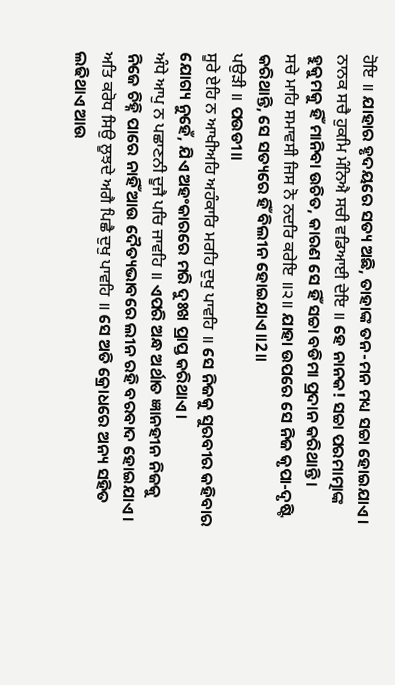ਹੋਇ ॥ ଯାହାର ହୃଦୟରେ ସତ୍ୟ ଅଛି, ତାହାଙ୍କ ତନ-ମନ ମଧ୍ୟ ସଚ୍ଚା ହୋଇଯାଏ।
ਨਾਨਕ ਸਚੈ ਹੁਕਮਿ ਮੰਨਿਐ ਸਚੀ ਵਡਿਆਈ ਦੇਇ ॥ ହେ ନାନକ! ସଚ୍ଚା ପରମାତ୍ମାଙ୍କ ହୁକୁମକୁ ହିଁ ମାନିବା ଉଚିତ, କାରଣ ସେ ହିଁ ସଚ୍ଚା ବଡିମା ପ୍ରଦାନ କରିଥାନ୍ତି।
ਸਚੇ ਮਾਹਿ ਸਮਾਵਸੀ ਜਿਸ ਨੋ ਨਦਰਿ ਕਰੇਇ ॥੨॥ ଯାହା ଉପରେ ସେ ନିଜ କୃପା-ଦୃଷ୍ଟି କରିଥାନ୍ତି, ସେ ସତ୍ୟରେ ହିଁ ବିଲୀନ ହୋଇଯାଏ ॥2॥
ਪਉੜੀ ॥ ପଉଡୀ॥
ਸੂਰੇ ਏਹਿ ਨ ਆਖੀਅਹਿ ਅਹੰਕਾਰਿ ਮਰਹਿ ਦੁਖੁ ਪਾਵਹਿ ॥ ସେ ନିଜକୁ ସୁରବୀର କହିବାର ଯୋଗ୍ୟ ନୁହେଁ, ଯିଏ ଅହଂକାରରେ ମରି ଦୁଃଖ ପ୍ରାପ୍ତ କରିଥାଏ।
ਅੰਧੇ ਆਪੁ ਨ ਪਛਾਣਨੀ ਦੂਜੈ ਪਚਿ ਜਾਵਹਿ ॥ ଏପରି ଅନ୍ଧ ଅର୍ଥାତ ଜ୍ଞାନହୀନ ନିଜକୁ ନିଜେ ଚିହ୍ନି ପାରେ ନାହିଁ ଆଉ ଦୈତ୍ୟଭାବରେ ଲୀନ ରହି ବରବାଦ ହୋଇଯାଏ।
ਅਤਿ ਕਰੋਧ ਸਿਉ ਲੂਝਦੇ ਅਗੈ ਪਿਛੈ ਦੁਖੁ ਪਾਵਹਿ ॥ ସେ ଅତି କ୍ରୋଧରେ ଅନ୍ୟ ସହିତ ଲଢିଥାଏ ଆଉ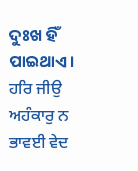ଦୁଃଖ ହିଁ ପାଇଥାଏ।
ਹਰਿ ਜੀਉ ਅਹੰਕਾਰੁ ਨ ਭਾਵਈ ਵੇਦ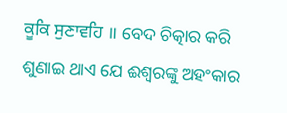ਕੂਕਿ ਸੁਣਾਵਹਿ ॥ ବେଦ ଚିତ୍କାର କରି ଶୁଣାଇ ଥାଏ ଯେ ଈଶ୍ଵରଙ୍କୁ ଅହଂକାର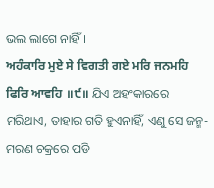ଭଲ ଲାଗେ ନାହିଁ।
ਅਹੰਕਾਰਿ ਮੁਏ ਸੇ ਵਿਗਤੀ ਗਏ ਮਰਿ ਜਨਮਹਿ ਫਿਰਿ ਆਵਹਿ ॥੯॥ ଯିଏ ଅହଂକାରରେ ମରିଥାଏ, ତାହାର ଗତି ହୁଏନାହିଁ, ଏଣୁ ସେ ଜନ୍ମ-ମରଣ ଚକ୍ରରେ ପଡି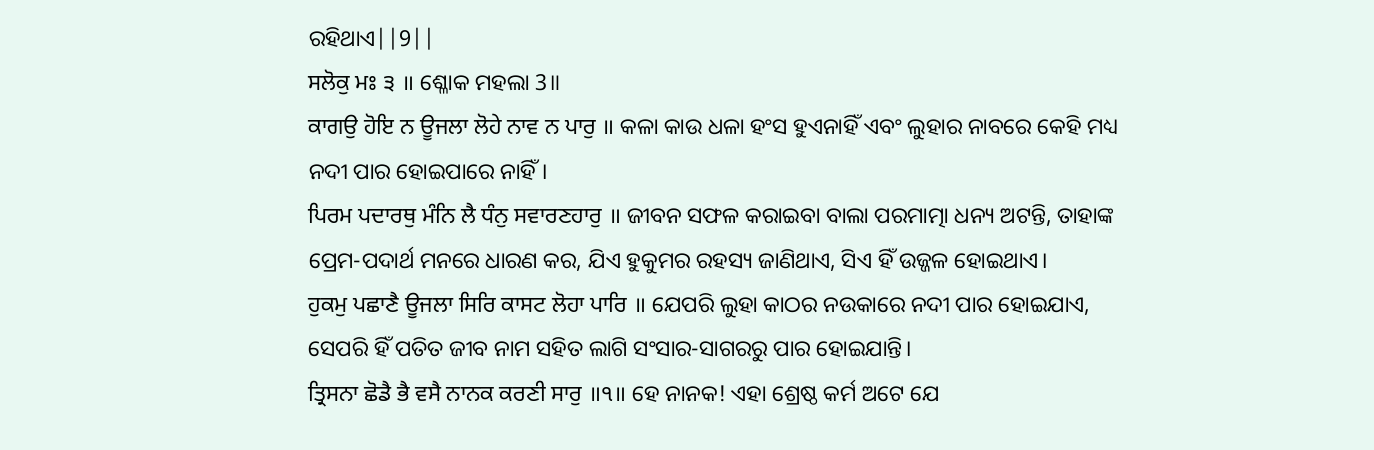ରହିଥାଏ||9||
ਸਲੋਕੁ ਮਃ ੩ ॥ ଶ୍ଳୋକ ମହଲା 3॥
ਕਾਗਉ ਹੋਇ ਨ ਊਜਲਾ ਲੋਹੇ ਨਾਵ ਨ ਪਾਰੁ ॥ କଳା କାଉ ଧଳା ହଂସ ହୁଏନାହିଁ ଏବଂ ଲୁହାର ନାବରେ କେହି ମଧ୍ୟ ନଦୀ ପାର ହୋଇପାରେ ନାହିଁ।
ਪਿਰਮ ਪਦਾਰਥੁ ਮੰਨਿ ਲੈ ਧੰਨੁ ਸਵਾਰਣਹਾਰੁ ॥ ଜୀବନ ସଫଳ କରାଇବା ବାଲା ପରମାତ୍ମା ଧନ୍ୟ ଅଟନ୍ତି, ତାହାଙ୍କ ପ୍ରେମ-ପଦାର୍ଥ ମନରେ ଧାରଣ କର, ଯିଏ ହୁକୁମର ରହସ୍ୟ ଜାଣିଥାଏ, ସିଏ ହିଁ ଉଜ୍ଜଳ ହୋଇଥାଏ।
ਹੁਕਮੁ ਪਛਾਣੈ ਊਜਲਾ ਸਿਰਿ ਕਾਸਟ ਲੋਹਾ ਪਾਰਿ ॥ ଯେପରି ଲୁହା କାଠର ନଉକାରେ ନଦୀ ପାର ହୋଇଯାଏ, ସେପରି ହିଁ ପତିତ ଜୀବ ନାମ ସହିତ ଲାଗି ସଂସାର-ସାଗରରୁ ପାର ହୋଇଯାନ୍ତି।
ਤ੍ਰਿਸਨਾ ਛੋਡੈ ਭੈ ਵਸੈ ਨਾਨਕ ਕਰਣੀ ਸਾਰੁ ॥੧॥ ହେ ନାନକ! ଏହା ଶ୍ରେଷ୍ଠ କର୍ମ ଅଟେ ଯେ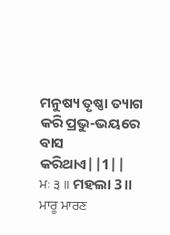ମନୁଷ୍ୟ ତୃଷ୍ଣା ତ୍ୟାଗ କରି ପ୍ରଭୁ-ଭୟରେ ବାସ କରିଥାଏ||1||
ਮਃ ੩ ॥ ମହଲା 3॥
ਮਾਰੂ ਮਾਰਣ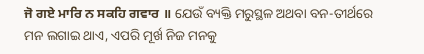ਜੋ ਗਏ ਮਾਰਿ ਨ ਸਕਹਿ ਗਵਾਰ ॥ ଯେଉଁ ବ୍ୟକ୍ତି ମରୁସ୍ଥଳ ଅଥବା ବନ-ତୀର୍ଥରେ ମନ ଲଗାଇ ଥାଏ, ଏପରି ମୂର୍ଖ ନିଜ ମନକୁ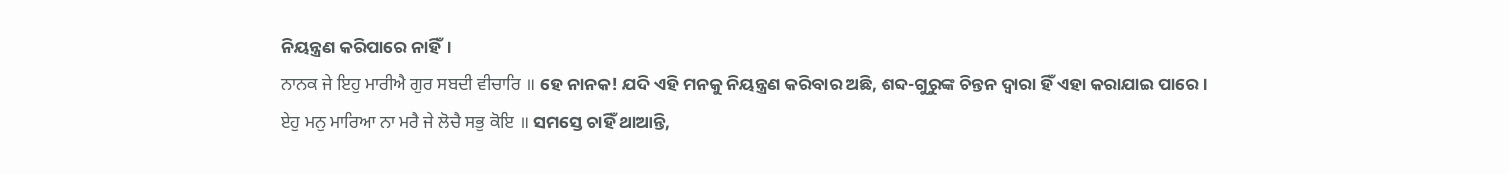ନିୟନ୍ତ୍ରଣ କରିପାରେ ନାହିଁ।
ਨਾਨਕ ਜੇ ਇਹੁ ਮਾਰੀਐ ਗੁਰ ਸਬਦੀ ਵੀਚਾਰਿ ॥ ହେ ନାନକ! ଯଦି ଏହି ମନକୁ ନିୟନ୍ତ୍ରଣ କରିବାର ଅଛି, ଶବ୍ଦ-ଗୁରୁଙ୍କ ଚିନ୍ତନ ଦ୍ଵାରା ହିଁ ଏହା କରାଯାଇ ପାରେ।
ਏਹੁ ਮਨੁ ਮਾਰਿਆ ਨਾ ਮਰੈ ਜੇ ਲੋਚੈ ਸਭੁ ਕੋਇ ॥ ସମସ୍ତେ ଚାହିଁ ଥାଆନ୍ତି,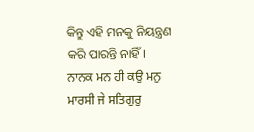କିନ୍ତୁ ଏହି ମନକୁ ନିୟନ୍ତ୍ରଣ କରି ପାରନ୍ତି ନାହିଁ।
ਨਾਨਕ ਮਨ ਹੀ ਕਉ ਮਨੁ ਮਾਰਸੀ ਜੇ ਸਤਿਗੁਰੁ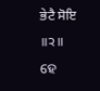ਭੇਟੈ ਸੋਇ ॥੨॥ ହେ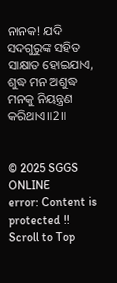ନାନକ! ଯଦି ସଦଗୁରୁଙ୍କ ସହିତ ସାକ୍ଷାତ ହୋଇଯାଏ, ଶୁଦ୍ଧ ମନ ଅଶୁଦ୍ଧ ମନକୁ ନିୟନ୍ତ୍ରଣ କରିଥାଏ॥2॥


© 2025 SGGS ONLINE
error: Content is protected !!
Scroll to Top